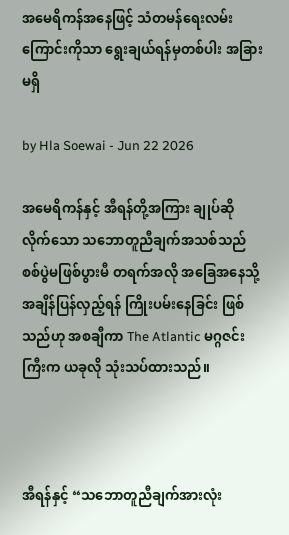အမေရိကန်အနေဖြင့် သံတမန်ရေးလမ်းကြောင်းကိုသာ ရွေးချယ်ရန်မှတစ်ပါး အခြားမရှိ

by Hla Soewai - Jun 22 2026

အမေရိကန်နှင့် အီရန်တို့အကြား ချုပ်ဆိုလိုက်သော သဘောတူညီချက်အသစ်သည် စစ်ပွဲမဖြစ်ပွားမီ တရက်အလို အခြေအနေသို့ အချိန်ပြန်လှည့်ရန် ကြိုးပမ်းနေခြင်း ဖြစ်သည်ဟု အစချီကာ The Atlantic မဂ္ဂဇင်းကြီးက ယခုလို သုံးသပ်ထားသည်။



အီရန်နှင့် “သဘောတူညီချက်အားလုံး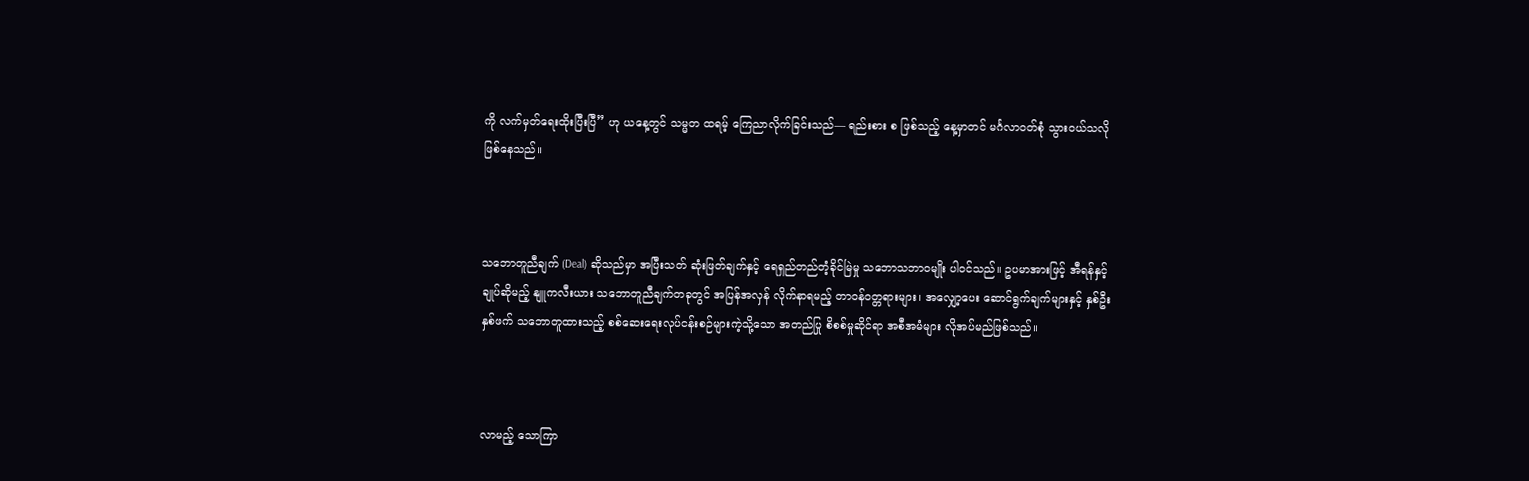ကို လက်မှတ်ရေးထိုးပြီးပြီ” ဟု ယနေ့တွင် သမ္မတ ထရမ့် ကြေညာလိုက်ခြင်းသည်— ရည်းစား စ ဖြစ်သည့် နေ့မှာတင် မင်္ဂလာဝတ်စုံ သွားဝယ်သလို ဖြစ်နေသည်။



သဘောတူညီချက် (Deal) ဆိုသည်မှာ အပြီးသတ် ဆုံးဖြတ်ချက်နှင့် ရေရှည်တည်တံ့ခိုင်မြဲမှု သဘောသဘာဝမျိုး ပါဝင်သည်။ ဥပမာအားဖြင့် အီရန်နှင့်ချုပ်ဆိုမည့် နျူကလီးယား သဘောတူညီချက်တခုတွင် အပြန်အလှန် လိုက်နာရမည့် တာဝန်ဝတ္တရားများ၊ အလျှော့ပေး ဆောင်ရွက်ချက်များနှင့် နှစ်ဦးနှစ်ဖက် သဘောတူထားသည့် စစ်ဆေးရေးလုပ်ငန်းစဉ်များကဲ့သို့သော အတည်ပြု စိစစ်မှုဆိုင်ရာ အစီအမံများ လိုအပ်မည်ဖြစ်သည်။



လာမည့် သောကြာ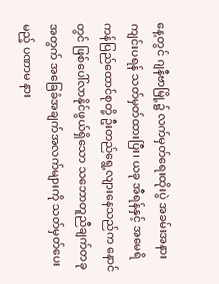နေ့တွင် ဂျနီဗာမြို့၌ လက်မှတ်ရေးထိုးပွဲ အခမ်းအနား ကျင်းပရန် သတ်မှတ်ထားပြီး၊ ယခု အီရန်နှင့် အမေရိကန်ပြည်ထောင်စုတို့ ဦးတည်ရွေ့လျားနေသည်က နောင်တွင် ဖြစ်ပေါ်လာနိုင်ဖွယ်ရှိသော သဘောတူညီချက်တခုအတွက် အခြေခံအချက်အလက်များကို သတ်မှတ်ပေးမည့် ပဏာမ နား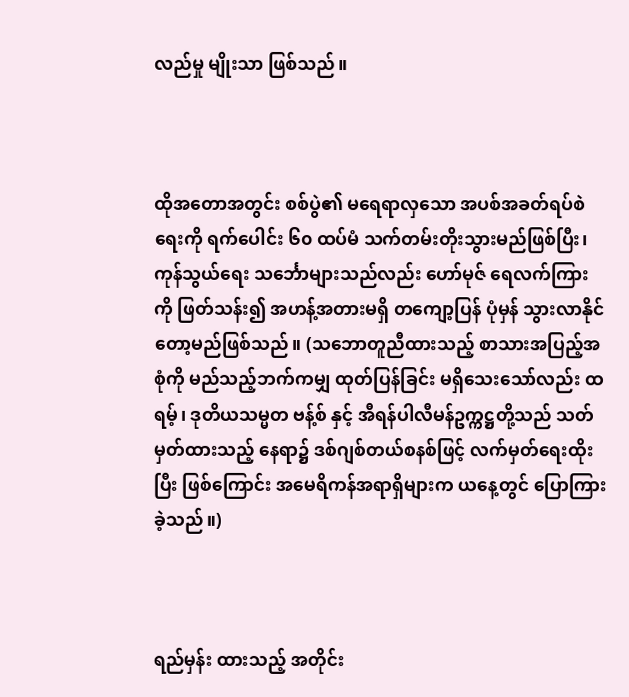လည်မှု မျိုးသာ ဖြစ်သည်။



ထိုအတောအတွင်း စစ်ပွဲ၏ မရေရာလှသော အပစ်အခတ်ရပ်စဲရေးကို ရက်ပေါင်း ၆၀ ထပ်မံ သက်တမ်းတိုးသွားမည်ဖြစ်ပြီး၊ ကုန်သွယ်ရေး သင်္ဘောများသည်လည်း ဟော်မုဇ် ရေလက်ကြား ကို ဖြတ်သန်း၍ အဟန့်အတားမရှိ တကျော့ပြန် ပုံမှန် သွားလာနိုင်တော့မည်ဖြစ်သည်။ (သဘောတူညီထားသည့် စာသားအပြည့်အစုံကို မည်သည့်ဘက်ကမျှ ထုတ်ပြန်ခြင်း မရှိသေးသော်လည်း ထရမ့်၊ ဒုတိယသမ္မတ ဗန့်စ် နှင့် အီရန်ပါလီမန်ဥက္ကဋ္ဌတို့သည် သတ်မှတ်ထားသည့် နေရာ၌ ဒစ်ဂျစ်တယ်စနစ်ဖြင့် လက်မှတ်ရေးထိုးပြီး ဖြစ်ကြောင်း အမေရိကန်အရာရှိများက ယနေ့တွင် ပြောကြားခဲ့သည်။)



ရည်မှန်း ထားသည့် အတိုင်း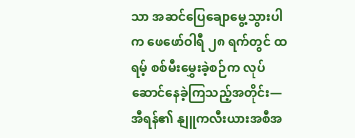သာ အဆင်ပြေချောမွေ့သွားပါက ဖေဖော်ဝါရီ ၂၈ ရက်တွင် ထရမ့် စစ်မီးမွှေးခဲ့စဉ်က လုပ်ဆောင်နေခဲ့ကြသည့်အတိုင်း— အီရန်၏ နျူကလီးယားအစီအ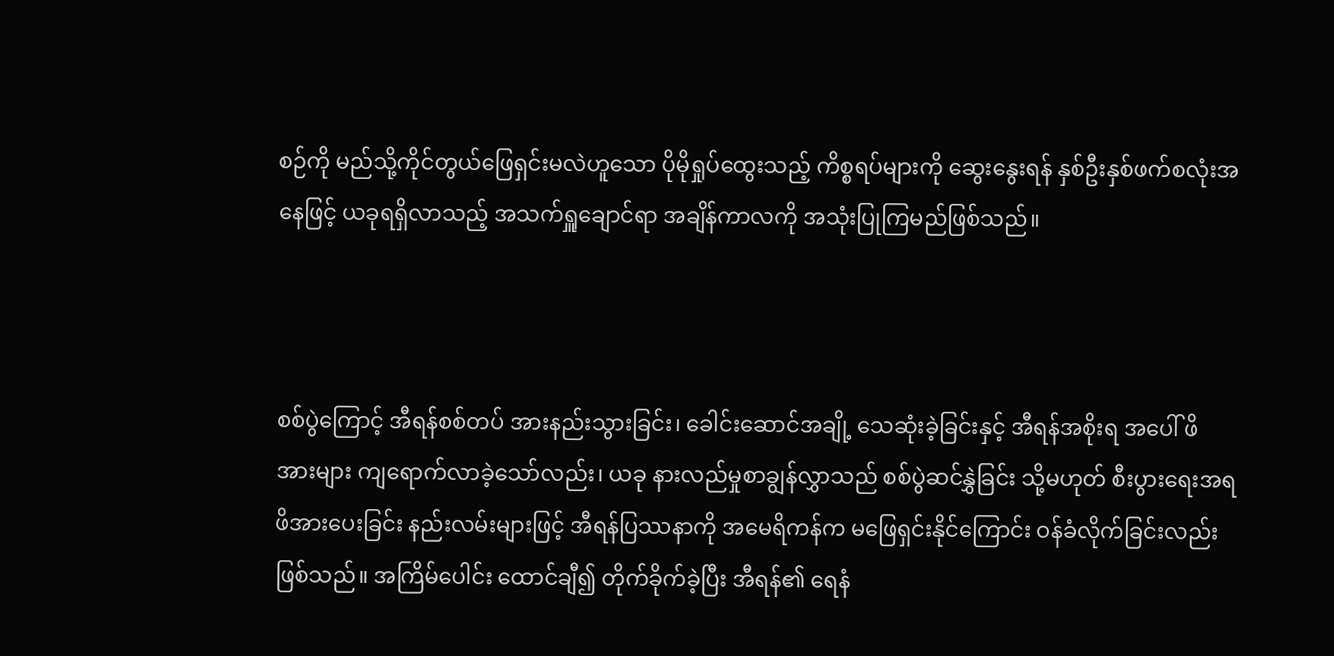စဉ်ကို မည်သို့ကိုင်တွယ်ဖြေရှင်းမလဲဟူသော ပိုမိုရှုပ်ထွေးသည့် ကိစ္စရပ်များကို ဆွေးနွေးရန် နှစ်ဦးနှစ်ဖက်စလုံးအနေဖြင့် ယခုရရှိလာသည့် အသက်ရှူချောင်ရာ အချိန်ကာလကို အသုံးပြုကြမည်ဖြစ်သည်။



စစ်ပွဲကြောင့် အီရန်စစ်တပ် အားနည်းသွားခြင်း၊ ခေါင်းဆောင်အချို့ သေဆုံးခဲ့ခြင်းနှင့် အီရန်အစိုးရ အပေါ် ဖိအားများ ကျရောက်လာခဲ့သော်လည်း၊ ယခု နားလည်မှုစာချွန်လွှာသည် စစ်ပွဲဆင်နွှဲခြင်း သို့မဟုတ် စီးပွားရေးအရ ဖိအားပေးခြင်း နည်းလမ်းများဖြင့် အီရန်ပြဿနာကို အမေရိကန်က မဖြေရှင်းနိုင်ကြောင်း ဝန်ခံလိုက်ခြင်းလည်း ဖြစ်သည်။ အကြိမ်ပေါင်း ထောင်ချီ၍ တိုက်ခိုက်ခဲ့ပြီး အီရန်၏ ရေနံ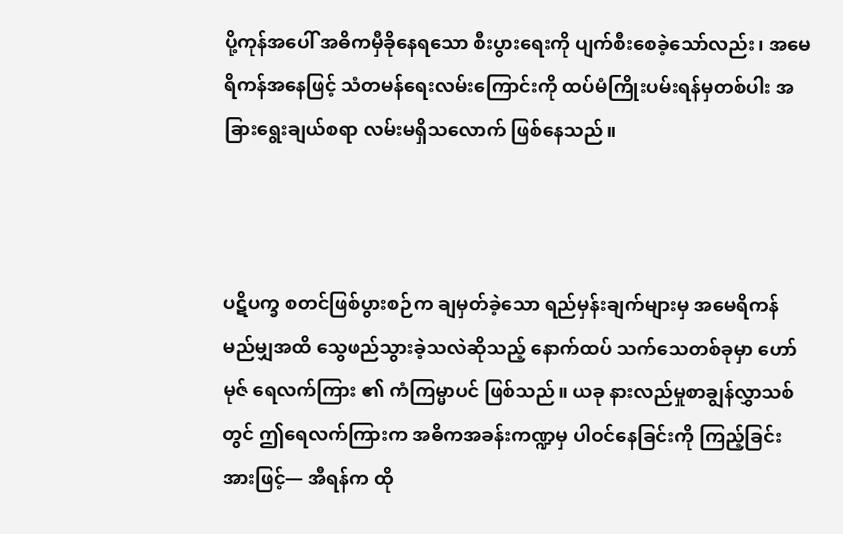ပို့ကုန်အပေါ် အဓိကမှီခိုနေရသော စီးပွားရေးကို ပျက်စီးစေခဲ့သော်လည်း၊ အမေရိကန်အနေဖြင့် သံတမန်ရေးလမ်းကြောင်းကို ထပ်မံကြိုးပမ်းရန်မှတစ်ပါး အခြားရွေးချယ်စရာ လမ်းမရှိသလောက် ဖြစ်နေသည်။



ပဋိပက္ခ စတင်ဖြစ်ပွားစဉ်က ချမှတ်ခဲ့သော ရည်မှန်းချက်များမှ အမေရိကန် မည်မျှအထိ သွေဖည်သွားခဲ့သလဲဆိုသည့် နောက်ထပ် သက်သေတစ်ခုမှာ ဟော်မုဇ် ရေလက်ကြား ၏ ကံကြမ္မာပင် ဖြစ်သည်။ ယခု နားလည်မှုစာချွန်လွှာသစ်တွင် ဤရေလက်ကြားက အဓိကအခန်းကဏ္ဍမှ ပါဝင်နေခြင်းကို ကြည့်ခြင်းအားဖြင့်— အီရန်က ထို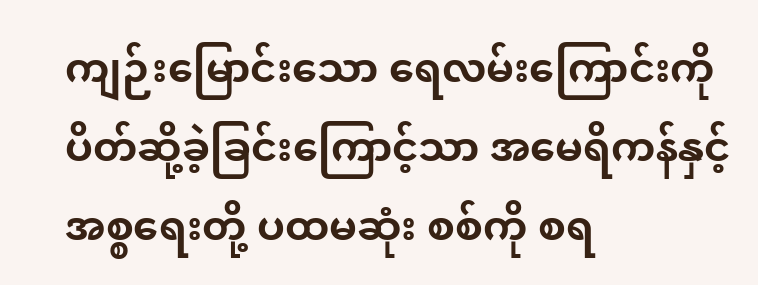ကျဉ်းမြောင်းသော ရေလမ်းကြောင်းကို ပိတ်ဆို့ခဲ့ခြင်းကြောင့်သာ အမေရိကန်နှင့် အစ္စရေးတို့ ပထမဆုံး စစ်ကို စရ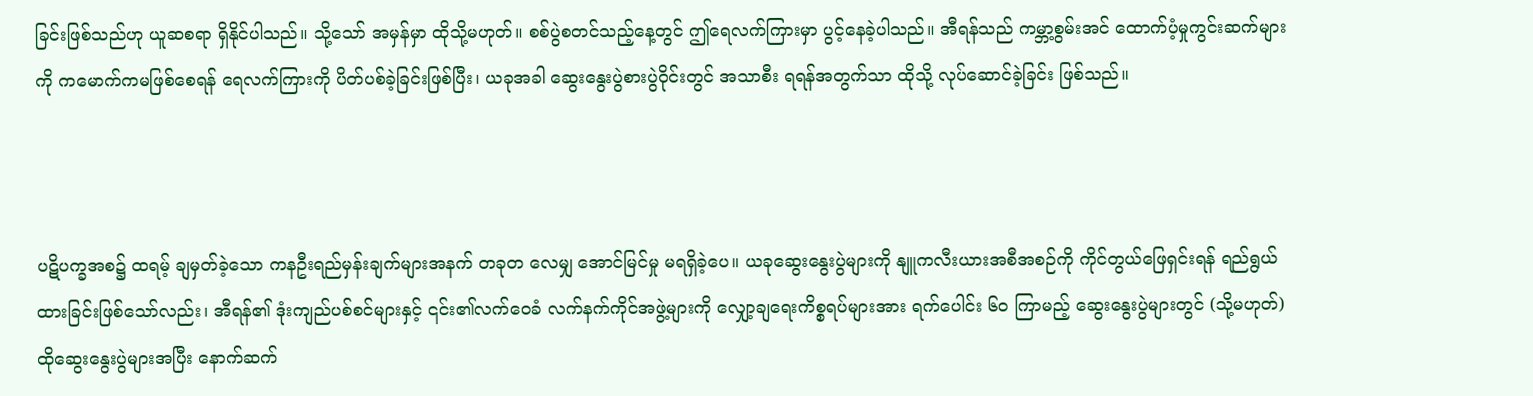ခြင်းဖြစ်သည်ဟု ယူဆစရာ ရှိနိုင်ပါသည်။ သို့သော် အမှန်မှာ ထိုသို့မဟုတ်။ စစ်ပွဲစတင်သည့်နေ့တွင် ဤရေလက်ကြားမှာ ပွင့်နေခဲ့ပါသည်။ အီရန်သည် ကမ္ဘာ့စွမ်းအင် ထောက်ပံ့မှုကွင်းဆက်များကို ကမောက်ကမဖြစ်စေရန် ရေလက်ကြားကို ပိတ်ပစ်ခဲ့ခြင်းဖြစ်ပြီး၊ ယခုအခါ ဆွေးနွေးပွဲစားပွဲဝိုင်းတွင် အသာစီး ရရန်အတွက်သာ ထိုသို့ လုပ်ဆောင်ခဲ့ခြင်း ဖြစ်သည်။



ပဋိပက္ခအစ၌ ထရမ့် ချမှတ်ခဲ့သော ကနဦးရည်မှန်းချက်များအနက် တခုတ‌ လေမျှ အောင်မြင်မှု မရရှိခဲ့ပေ။ ယခုဆွေးနွေးပွဲများကို နျူကလီးယားအစီအစဉ်ကို ကိုင်တွယ်ဖြေရှင်းရန် ရည်ရွယ်ထားခြင်းဖြစ်သော်လည်း၊ အီရန်၏ ဒုံးကျည်ပစ်စင်များနှင့် ၎င်း၏လက်ဝေခံ လက်နက်ကိုင်အဖွဲ့များကို လျှော့ချရေးကိစ္စရပ်များအား ရက်ပေါင်း ၆၀ ကြာမည့် ဆွေးနွေးပွဲများတွင် (သို့မဟုတ်) ထိုဆွေးနွေးပွဲများအပြီး နောက်ဆက်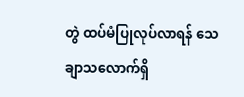တွဲ ထပ်မံပြုလုပ်လာရန် သေချာသလောက်ရှိ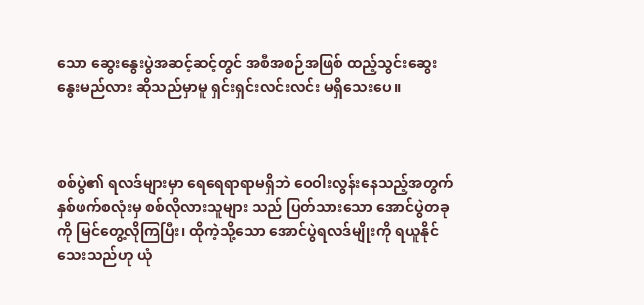သော ဆွေးနွေးပွဲအဆင့်ဆင့်တွင် အစီအစဉ်အဖြစ် ထည့်သွင်းဆွေးနွေးမည်လား ဆိုသည်မှာမူ ရှင်းရှင်းလင်းလင်း မရှိသေးပေ။



စစ်ပွဲ၏ ရလဒ်များမှာ ရေရေရာရာမရှိဘဲ ဝေဝါးလွန်းနေသည့်အတွက် နှစ်ဖက်စလုံးမှ စစ်လိုလားသူများ သည် ပြတ်သားသော အောင်ပွဲတခုကို မြင်တွေ့လိုကြပြီး၊ ထိုကဲ့သို့သော အောင်ပွဲရလဒ်မျိုးကို ရယူနိုင် သေးသည်ဟု ယုံ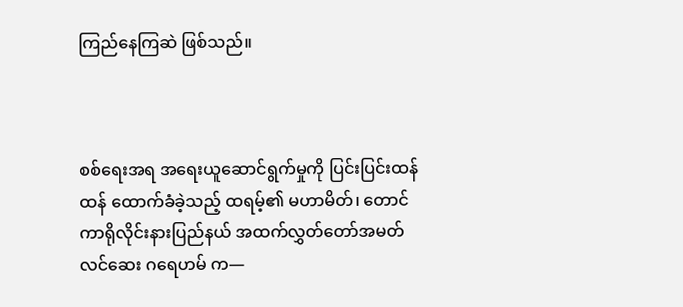ကြည်နေကြဆဲ ဖြစ်သည်။



စစ်ရေးအရ အရေးယူဆောင်ရွက်မှုကို ပြင်းပြင်းထန်ထန် ထောက်ခံခဲ့သည့် ထရမ့်၏ မဟာမိတ်၊ တောင်ကာရိုလိုင်းနားပြည်နယ် အထက်လွှတ်တော်အမတ် လင်ဆေး ဂရေဟမ် က—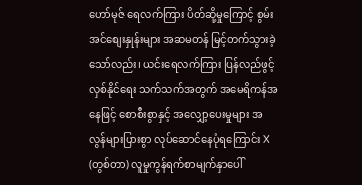ဟော်မုဇ် ရေလက်ကြား ပိတ်ဆို့မှုကြောင့် စွမ်းအင်စျေးနှုန်းများ အဆမတန် မြင့်တက်သွားခဲ့သော်လည်း၊ ယင်းရေလက်ကြား ပြန်လည်ဖွင့်လှစ်နိုင်ရေး သက်သက်အတွက် အမေရိကန်အနေဖြင့် စောစီးစွာနှင့် အလျှော့ပေးမှုများ အလွန်များပြားစွာ လုပ်ဆောင်နေပုံရကြောင်း X (တွစ်တာ) လူမှုကွန်ရက်စာမျက်နှာပေါ်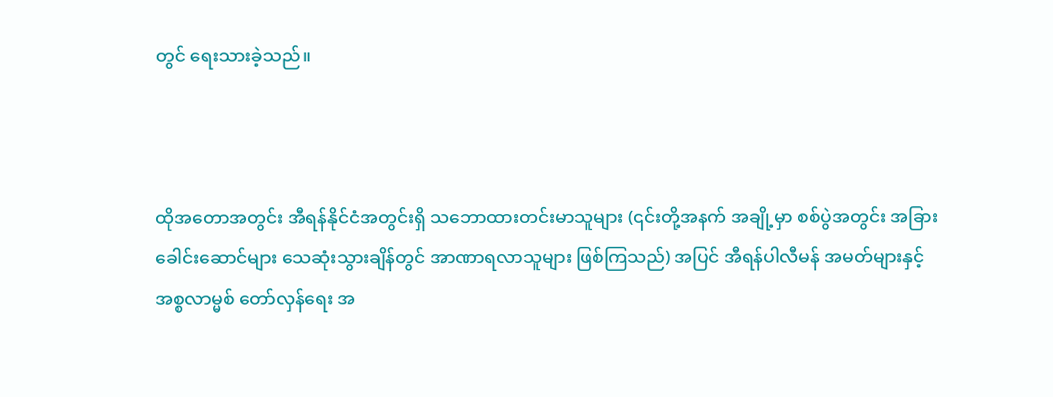တွင် ရေးသားခဲ့သည်။



ထိုအတောအတွင်း အီရန်နိုင်ငံအတွင်းရှိ သဘောထားတင်းမာသူများ (၎င်းတို့အနက် အချို့မှာ စစ်ပွဲအတွင်း အခြားခေါင်းဆောင်များ သေဆုံးသွားချိန်တွင် အာဏာရလာသူများ ဖြစ်ကြသည်) အပြင် အီရန်ပါလီမန် အမတ်များနှင့် အစ္စလာမ္မစ် တော်လှန်ရေး အ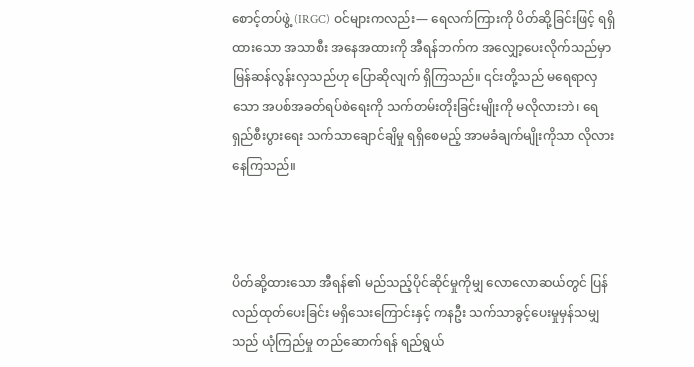စောင့်တပ်ဖွဲ့ (IRGC) ဝင်များကလည်း— ရေလက်ကြားကို ပိတ်ဆို့ခြင်းဖြင့် ရရှိထားသော အသာစီး အနေအထားကို အီရန်ဘက်က အလျှော့ပေးလိုက်သည်မှာ မြန်ဆန်လွန်းလှသည်ဟု ပြောဆိုလျက် ရှိကြသည်။ ၎င်းတို့သည် မရေရာလှသော အပစ်အခတ်ရပ်စဲရေးကို သက်တမ်းတိုးခြင်းမျိုးကို မလိုလားဘဲ၊ ရေရှည်စီးပွားရေး သက်သာချောင်ချိမှု ရရှိစေမည့် အာမခံချက်မျိုးကိုသာ လိုလားနေကြသည်။



ပိတ်ဆို့ထားသော အီရန်၏ မည်သည့်ပိုင်ဆိုင်မှုကိုမျှ လောလောဆယ်တွင် ပြန်လည်ထုတ်ပေးခြင်း မရှိသေးကြောင်းနှင့် ကနဦး သက်သာခွင့်ပေးမှုမှန်သမျှသည် ယုံကြည်မှု တည်ဆောက်ရန် ရည်ရွယ်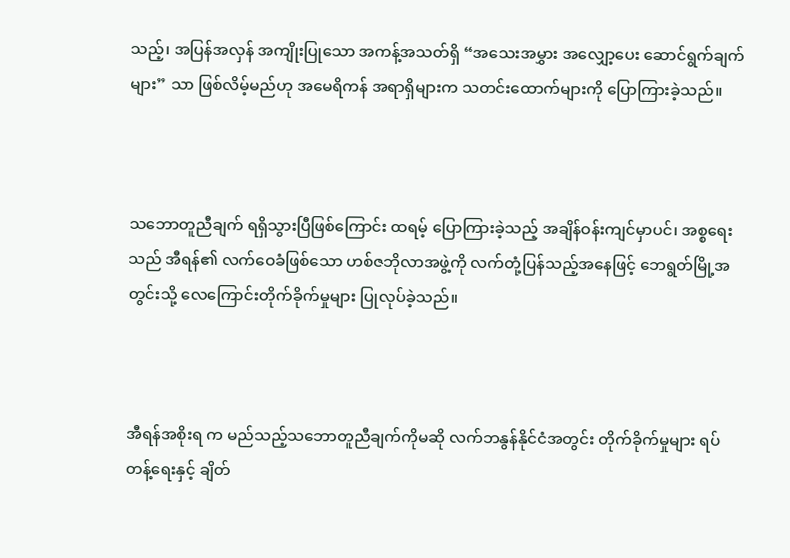သည့်၊ အပြန်အလှန် အကျိုးပြုသော အကန့်အသတ်ရှိ “အသေးအမွှား အလျှော့ပေး ဆောင်ရွက်ချက်များ” သာ ဖြစ်လိမ့်မည်ဟု အမေရိကန် အရာရှိများက သတင်းထောက်များကို ပြောကြားခဲ့သည်။



သဘောတူညီချက် ရရှိသွားပြီဖြစ်ကြောင်း ထရမ့် ပြောကြားခဲ့သည့် အချိန်ဝန်းကျင်မှာပင်၊ အစ္စရေးသည် အီရန်၏ လက်ဝေခံဖြစ်သော ဟစ်ဇဘိုလာအဖွဲ့ကို လက်တုံ့ပြန်သည့်အနေဖြင့် ဘေရွတ်မြို့အတွင်းသို့ လေကြောင်းတိုက်ခိုက်မှုများ ပြုလုပ်ခဲ့သည်။



အီရန်အစိုးရ က မည်သည့်သဘောတူညီချက်ကိုမဆို လက်ဘနွန်နိုင်ငံအတွင်း တိုက်ခိုက်မှုများ ရပ်တန့်ရေးနှင့် ချိတ်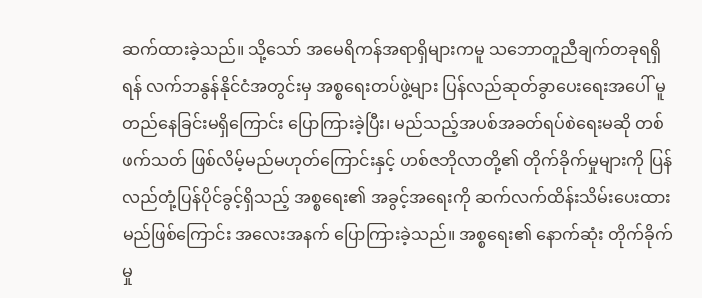ဆက်ထားခဲ့သည်။ သို့သော် အမေရိကန်အရာရှိများကမူ သဘောတူညီချက်တခုရရှိရန် လက်ဘနွန်နိုင်ငံအတွင်းမှ အစ္စရေးတပ်ဖွဲ့များ ပြန်လည်ဆုတ်ခွာပေးရေးအပေါ် မူတည်နေခြင်းမရှိကြောင်း ပြောကြားခဲ့ပြီး၊ မည်သည့်အပစ်အခတ်ရပ်စဲရေးမဆို တစ်ဖက်သတ် ဖြစ်လိမ့်မည်မဟုတ်ကြောင်းနှင့် ဟစ်ဇဘိုလာတို့၏ တိုက်ခိုက်မှုများကို ပြန်လည်တုံ့ပြန်ပိုင်ခွင့်ရှိသည့် အစ္စရေး၏ အခွင့်အရေးကို ဆက်လက်ထိန်းသိမ်းပေးထားမည်ဖြစ်ကြောင်း အလေးအနက် ပြောကြားခဲ့သည်။ အစ္စရေး၏ နောက်ဆုံး တိုက်ခိုက်မှု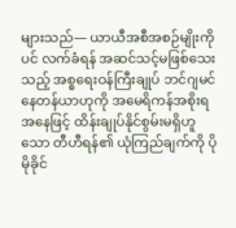များသည်— ယာယီအစီအစဉ်မျိုးကိုပင် လက်ခံရန် အဆင်သင့်မဖြစ်သေးသည့် အစ္စရေးဝန်ကြီးချုပ် ဘင်ဂျမင် နေတန်ယာဟုကို အမေရိကန်အစိုးရ အနေဖြင့် ထိန်းချုပ်နိုင်စွမ်းမရှိဟူသော တီဟီရန်၏ ယုံကြည်ချက်ကို ပိုမိုခိုင်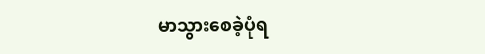မာသွားစေခဲ့ပုံရ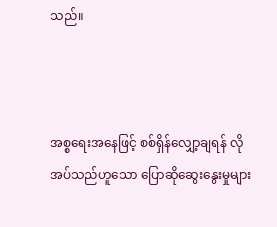သည်။



အစ္စရေးအနေဖြင့် စစ်ရှိန်လျှော့ချရန် လိုအပ်သည်ဟူသော ပြောဆိုဆွေးနွေးမှုများ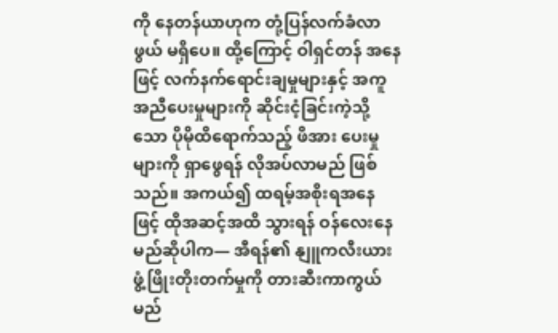ကို နေတန်ယာဟုက တုံ့ပြန်လက်ခံလာဖွယ် မရှိပေ။ ထို့ကြောင့် ဝါရှင်တန် အနေဖြင့် လက်နက်ရောင်းချမှုများနှင့် အကူအညီပေးမှုများကို ဆိုင်းငံ့ခြင်းကဲ့သို့သော ပိုမိုထိရောက်သည့် ဖိအား ပေးမှု များကို ရှာဖွေရန် လိုအပ်လာမည် ဖြစ်သည်။ အကယ်၍ ထရမ့်အစိုးရအနေဖြင့် ထိုအဆင့်အထိ သွားရန် ဝန်လေးနေမည်ဆိုပါက— အီရန်၏ နျူကလီးယား ဖွံ့ဖြိုးတိုးတက်မှုကို တားဆီးကာကွယ်မည်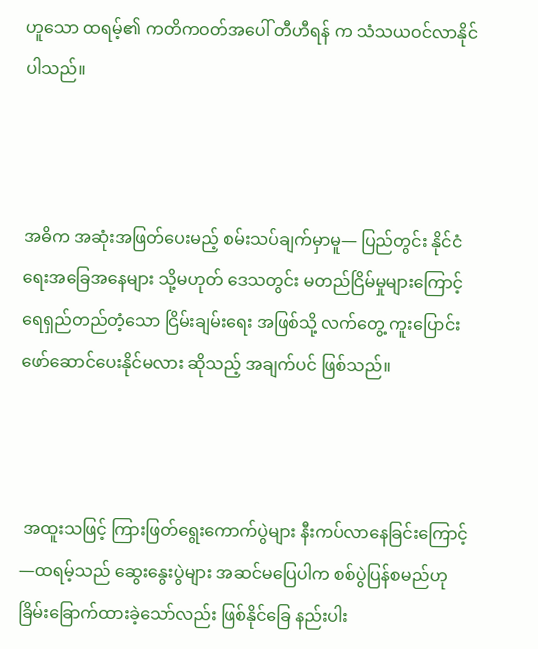ဟူသော ထရမ့်၏ ကတိကဝတ်အပေါ် တီဟီရန် က သံသယဝင်လာနိုင်ပါသည်။



အဓိက အဆုံးအဖြတ်ပေးမည့် စမ်းသပ်ချက်မှာမူ— ပြည်တွင်း နိုင်ငံရေးအခြေအနေများ သို့မဟုတ် ဒေသတွင်း မတည်ငြိမ်မှုများကြောင့် ရေရှည်တည်တံ့သော ငြိမ်းချမ်းရေး အဖြစ်သို့ လက်တွေ့ ကူးပြောင်းဖော်ဆောင်ပေးနိုင်မလား ဆိုသည့် အချက်ပင် ဖြစ်သည်။



 အထူးသဖြင့် ကြားဖြတ်ရွေးကောက်ပွဲများ နီးကပ်လာနေခြင်းကြောင့်—ထရမ့်သည် ဆွေးနွေးပွဲများ အဆင်မပြေပါက စစ်ပွဲပြန်စမည်ဟု ခြိမ်းခြောက်ထားခဲ့သော်လည်း ဖြစ်နိုင်ခြေ နည်းပါး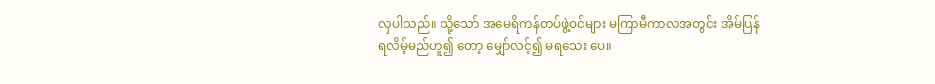လှပါသည်။ သို့သော် အမေရိကန်တပ်ဖွဲ့ဝင်များ မကြာမီကာလအတွင်း အိမ်ပြန်ရလိမ့်မည်ဟူ၍‌ တော့ မျှော်လင့်၍ မရသေး‌ ပေ။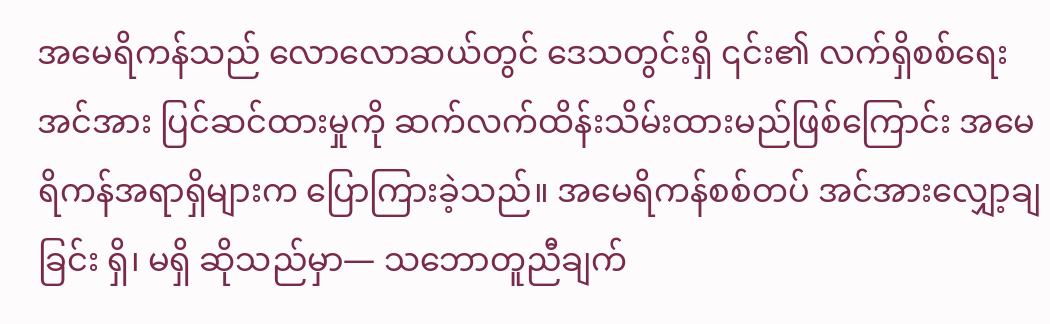အမေရိကန်သည် လောလောဆယ်တွင် ဒေသတွင်းရှိ ၎င်း၏ လက်ရှိစစ်ရေးအင်အား ပြင်ဆင်ထားမှုကို ဆက်လက်ထိန်းသိမ်းထားမည်ဖြစ်ကြောင်း အမေရိကန်အရာရှိများက ပြောကြားခဲ့သည်။ အမေရိကန်စစ်တပ် အင်အားလျှော့ချခြင်း ရှိ၊ မရှိ ဆိုသည်မှာ— သဘောတူညီချက်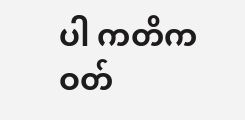ပါ ကတိကဝတ်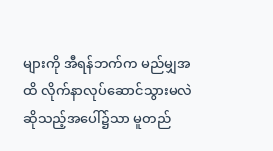များကို အီရန်ဘက်က မည်မျှအထိ လိုက်နာလုပ်ဆောင်သွားမလဲ ဆိုသည့်အပေါ်၌သာ မူတည်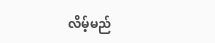လိမ့်မည်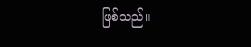ဖြစ်သည်။